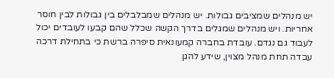יש מנהלים שמציבים גבולות. יש מנהלים שמבלבלים בין גבולות לבין חוסר אחריות. ויש מנהלים שמגלים בדרך הקשה שכלל שהם קבעו לעובדים יכול לעבוד גם נגדם. עובדת בחברה קמעונאית סיפרה ברשת כי בתחילת דרכה עבדה תחת מנהל מצוין, שידע להגן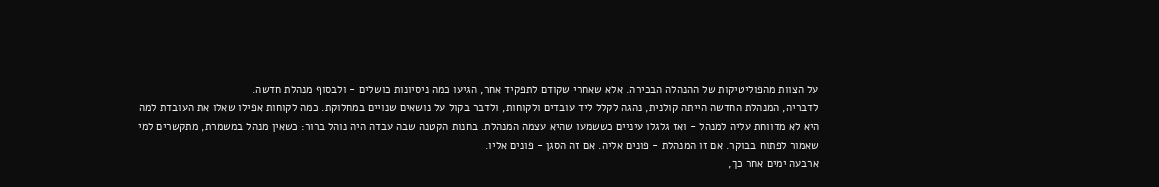על הצוות מהפוליטיקות של ההנהלה הבכירה. אלא שאחרי שקודם לתפקיד אחר, הגיעו כמה ניסיונות כושלים - ולבסוף מנהלת חדשה.
לדבריה, המנהלת החדשה הייתה קולנית, נהגה לקלל ליד עובדים ולקוחות, ולדבר בקול על נושאים שנויים במחלוקת. כמה לקוחות אפילו שאלו את העובדת למה היא לא מדווחת עליה למנהל - ואז גלגלו עיניים כששמעו שהיא עצמה המנהלת. בחנות הקטנה שבה עבדה היה נוהל ברור: כשאין מנהל במשמרת, מתקשרים למי שאמור לפתוח בבוקר. אם זו המנהלת - פונים אליה. אם זה הסגן - פונים אליו.
ארבעה ימים אחר כך,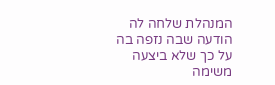המנהלת שלחה לה הודעה שבה נזפה בה על כך שלא ביצעה משימה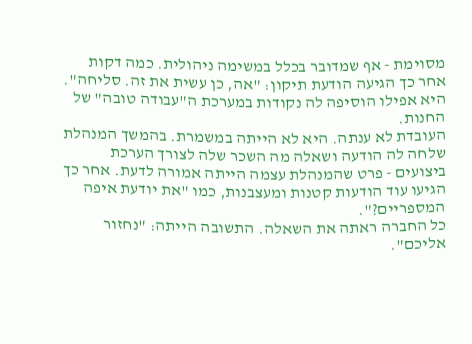מסוימת - אף שמדובר בכלל במשימה ניהולית. כמה דקות אחר כך הגיעה הודעת תיקון: "אה, כן עשית את זה. סליחה". היא אפילו הוסיפה לה נקודות במערכת ה"עבודה טובה" של החנות.
העובדת לא ענתה. היא לא הייתה במשמרת. בהמשך המנהלת שלחה לה הודעה ושאלה מה השכר שלה לצורך הערכת ביצועים - פרט שהמנהלת עצמה הייתה אמורה לדעת. אחר כך הגיעו עוד הודעות קטנות ומעצבנות, כמו "את יודעת איפה המספריים?".
כל החברה ראתה את השאלה. התשובה הייתה: "נחזור אליכם".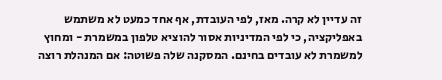זה עדיין לא קרה. מאז, לפי העובדת, אף אחד כמעט לא משתמש באפליקציה, כי לפי המדיניות אסור להוציא טלפון במשמרת - ומחוץ למשמרת לא עובדים בחינם. המסקנה שלה פשוטה: אם המנהלת רוצה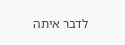לדבר איתה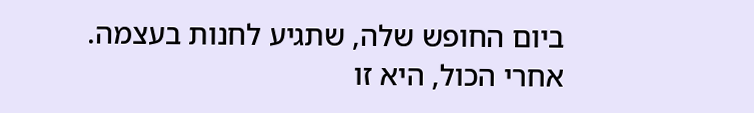ביום החופש שלה, שתגיע לחנות בעצמה. אחרי הכול, היא זו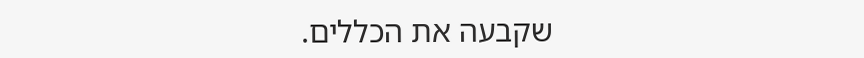שקבעה את הכללים.